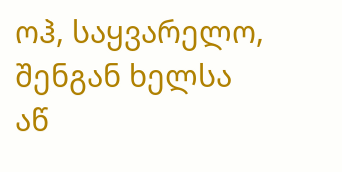ოჰ, საყვარელო, შენგან ხელსა აწ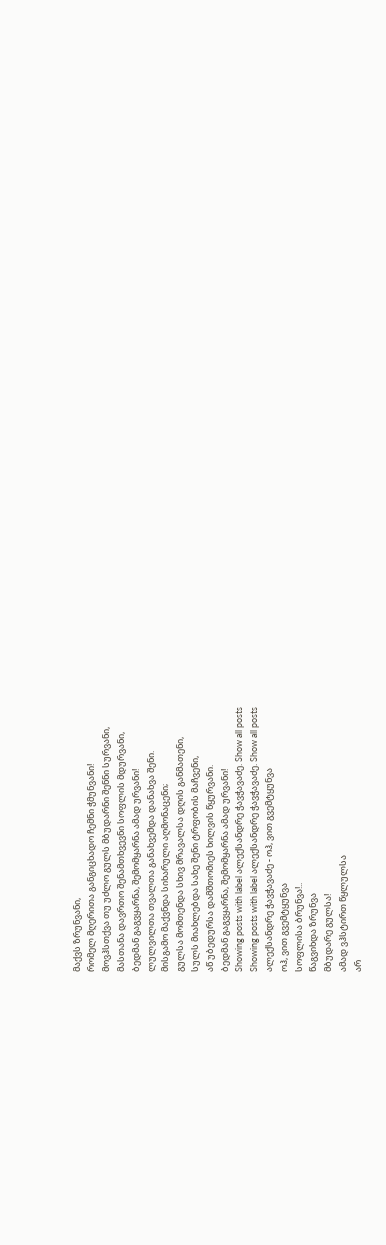მაქვს ზრუნვანი,
რომელ მღერითა განგიცხადო ჩემნი ჭმუნვანი!
მოვჰსთქვა თუ უძლო გულს მბუდარნი შენნი სურვანი,
მასთანა დავრთო შენამთხვევნი სოფლის მდურვანი,
ბედმან გაგვყარნა, შემომყარნა ამად ურვანი!
ლულვილთა თვალთა განახვემდა დანახვა შენი.
მისგამო მაქვნდა სიხარული აღმონაცენი;
გულსა მომთენდა სხივ მრავალსა დღის განმათენი,
სულს მიახლებდა სახე შენი ტრფობის მაჩვენი,
აწ უბედურსა დამშთომიეს ხილვის წყურვანი.
ბედმან გაგვყარნა, შემომყარნა ამად ურვანი!
Showing posts with label ალექსანდრე ჭავჭავაძე. Show all posts
Showing posts with label ალექსანდრე ჭავჭავაძე. Show all posts
ალექსანდრე ჭავჭავაძე - ოჰ, ვით გვემტყუნვა
ოჰ, ვით გვემტყუნვა
სოფლისა ბრუნვა!..
წაგვიხდა ზრუნვა
მბუდარე გულსა!
ამად ვჰსტირთ წყლულსა
არ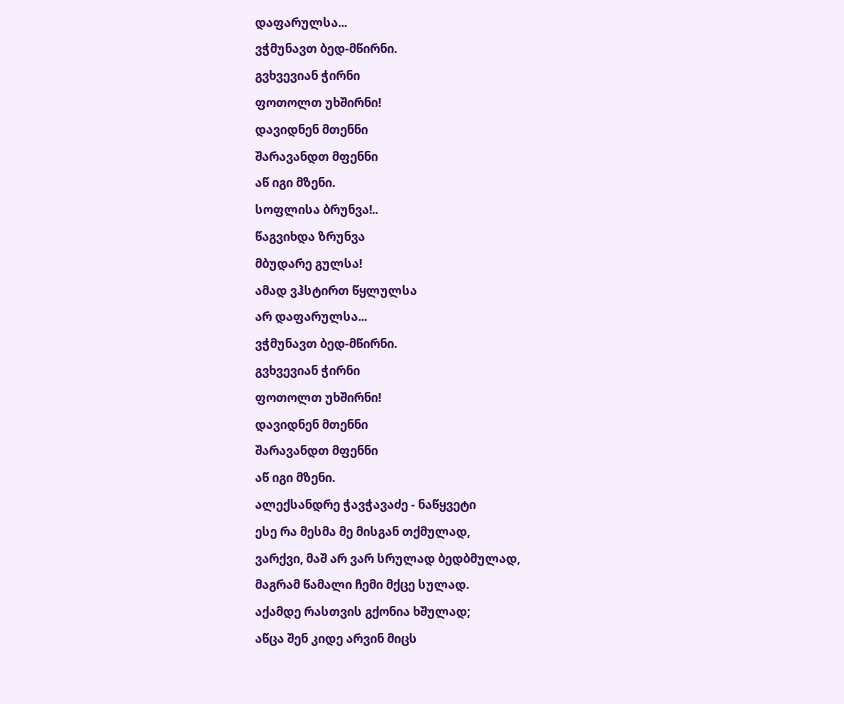დაფარულსა...
ვჭმუნავთ ბედ-მწირნი.
გვხვევიან ჭირნი
ფოთოლთ უხშირნი!
დავიდნენ მთენნი
შარავანდთ მფენნი
აწ იგი მზენი.
სოფლისა ბრუნვა!..
წაგვიხდა ზრუნვა
მბუდარე გულსა!
ამად ვჰსტირთ წყლულსა
არ დაფარულსა...
ვჭმუნავთ ბედ-მწირნი.
გვხვევიან ჭირნი
ფოთოლთ უხშირნი!
დავიდნენ მთენნი
შარავანდთ მფენნი
აწ იგი მზენი.
ალექსანდრე ჭავჭავაძე - ნაწყვეტი
ესე რა მესმა მე მისგან თქმულად,
ვარქვი, მაშ არ ვარ სრულად ბედბმულად,
მაგრამ წამალი ჩემი მქცე სულად.
აქამდე რასთვის გქონია ხშულად;
აწცა შენ კიდე არვინ მიცს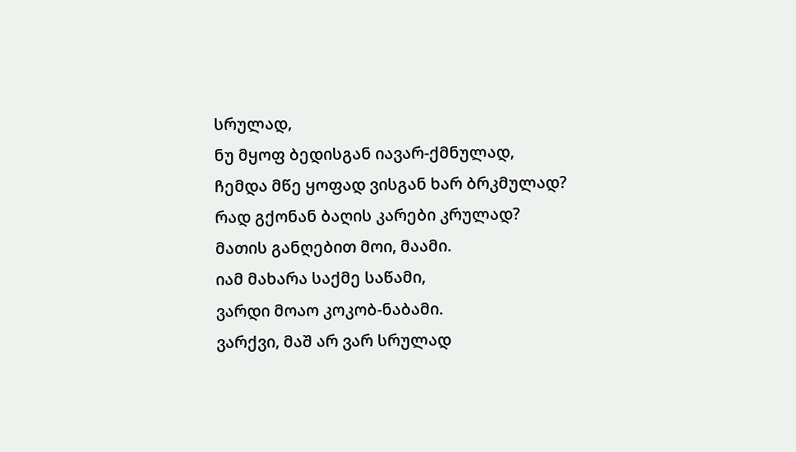სრულად,
ნუ მყოფ ბედისგან იავარ-ქმნულად,
ჩემდა მწე ყოფად ვისგან ხარ ბრკმულად?
რად გქონან ბაღის კარები კრულად?
მათის განღებით მოი, მაამი.
იამ მახარა საქმე საწამი,
ვარდი მოაო კოკობ-ნაბამი.
ვარქვი, მაშ არ ვარ სრულად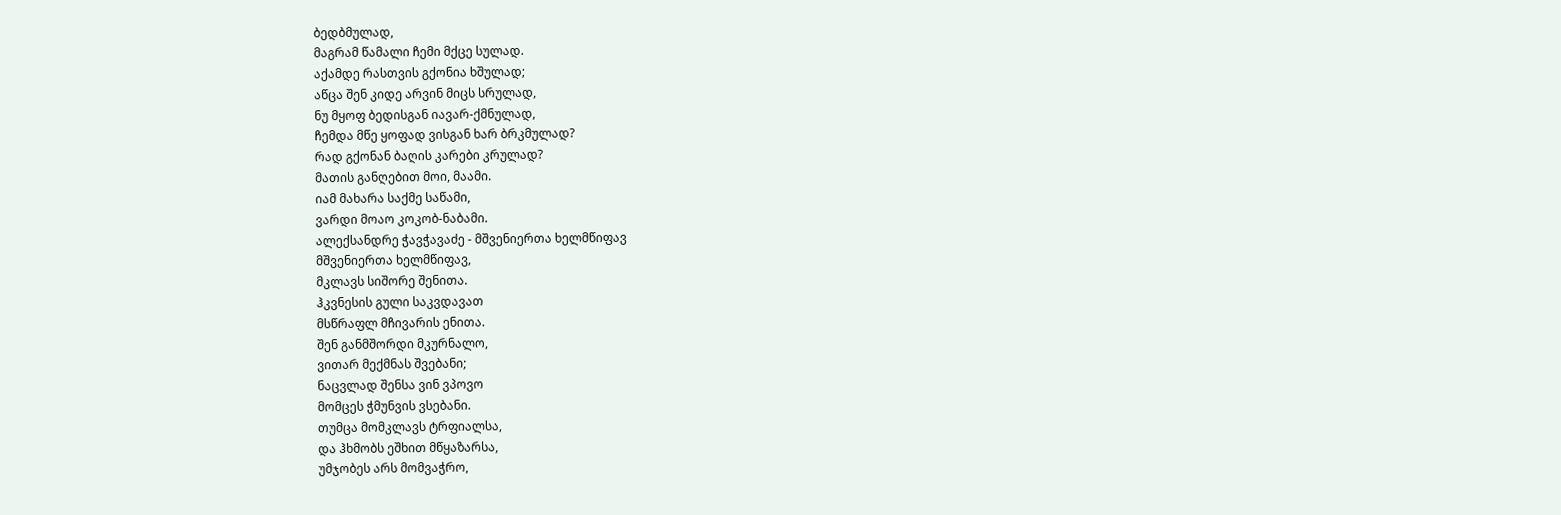ბედბმულად,
მაგრამ წამალი ჩემი მქცე სულად.
აქამდე რასთვის გქონია ხშულად;
აწცა შენ კიდე არვინ მიცს სრულად,
ნუ მყოფ ბედისგან იავარ-ქმნულად,
ჩემდა მწე ყოფად ვისგან ხარ ბრკმულად?
რად გქონან ბაღის კარები კრულად?
მათის განღებით მოი, მაამი.
იამ მახარა საქმე საწამი,
ვარდი მოაო კოკობ-ნაბამი.
ალექსანდრე ჭავჭავაძე - მშვენიერთა ხელმწიფავ
მშვენიერთა ხელმწიფავ,
მკლავს სიშორე შენითა.
ჰკვნესის გული საკვდავათ
მსწრაფლ მჩივარის ენითა.
შენ განმშორდი მკურნალო,
ვითარ მექმნას შვებანი;
ნაცვლად შენსა ვინ ვპოვო
მომცეს ჭმუნვის ვსებანი.
თუმცა მომკლავს ტრფიალსა,
და ჰხმობს ეშხით მწყაზარსა,
უმჯობეს არს მომვაჭრო,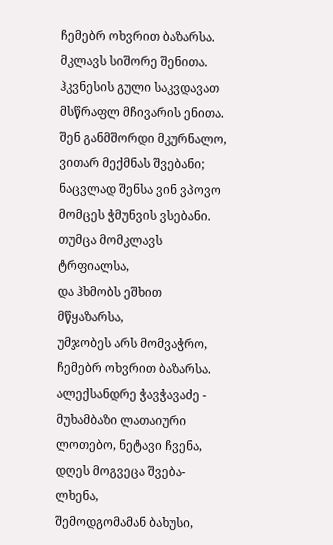ჩემებრ ოხვრით ბაზარსა.
მკლავს სიშორე შენითა.
ჰკვნესის გული საკვდავათ
მსწრაფლ მჩივარის ენითა.
შენ განმშორდი მკურნალო,
ვითარ მექმნას შვებანი;
ნაცვლად შენსა ვინ ვპოვო
მომცეს ჭმუნვის ვსებანი.
თუმცა მომკლავს ტრფიალსა,
და ჰხმობს ეშხით მწყაზარსა,
უმჯობეს არს მომვაჭრო,
ჩემებრ ოხვრით ბაზარსა.
ალექსანდრე ჭავჭავაძე - მუხამბაზი ლათაიური
ლოთებო, ნეტავი ჩვენა,
დღეს მოგვეცა შვება-ლხენა,
შემოდგომამან ბახუსი,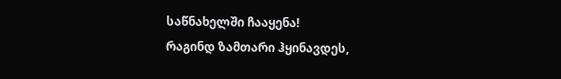საწნახელში ჩააყენა!
რაგინდ ზამთარი ჰყინავდეს,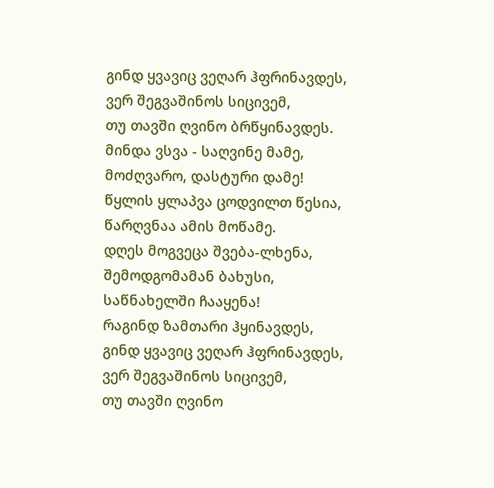გინდ ყვავიც ვეღარ ჰფრინავდეს,
ვერ შეგვაშინოს სიცივემ,
თუ თავში ღვინო ბრწყინავდეს.
მინდა ვსვა - საღვინე მამე,
მოძღვარო, დასტური დამე!
წყლის ყლაპვა ცოდვილთ წესია,
წარღვნაა ამის მოწამე.
დღეს მოგვეცა შვება-ლხენა,
შემოდგომამან ბახუსი,
საწნახელში ჩააყენა!
რაგინდ ზამთარი ჰყინავდეს,
გინდ ყვავიც ვეღარ ჰფრინავდეს,
ვერ შეგვაშინოს სიცივემ,
თუ თავში ღვინო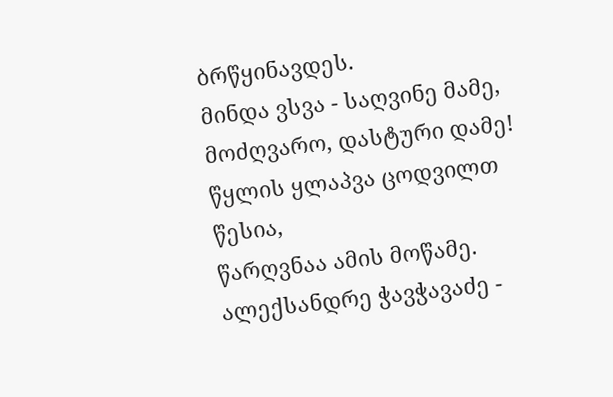ბრწყინავდეს.
მინდა ვსვა - საღვინე მამე,
მოძღვარო, დასტური დამე!
წყლის ყლაპვა ცოდვილთ წესია,
წარღვნაა ამის მოწამე.
ალექსანდრე ჭავჭავაძე -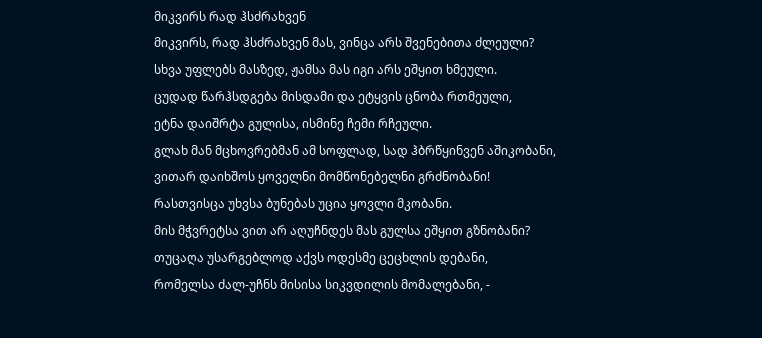მიკვირს რად ჰსძრახვენ
მიკვირს, რად ჰსძრახვენ მას, ვინცა არს შვენებითა ძლეული?
სხვა უფლებს მასზედ, ჟამსა მას იგი არს ეშყით ხმეული.
ცუდად წარჰსდგება მისდამი და ეტყვის ცნობა რთმეული,
ეტნა დაიშრტა გულისა, ისმინე ჩემი რჩეული.
გლახ მან მცხოვრებმან ამ სოფლად, სად ჰბრწყინვენ აშიკობანი,
ვითარ დაიხშოს ყოველნი მომწონებელნი გრძნობანი!
რასთვისცა უხვსა ბუნებას უცია ყოვლი მკობანი.
მის მჭვრეტსა ვით არ აღუჩნდეს მას გულსა ეშყით გზნობანი?
თუცაღა უსარგებლოდ აქვს ოდესმე ცეცხლის დებანი,
რომელსა ძალ-უჩნს მისისა სიკვდილის მომალებანი, -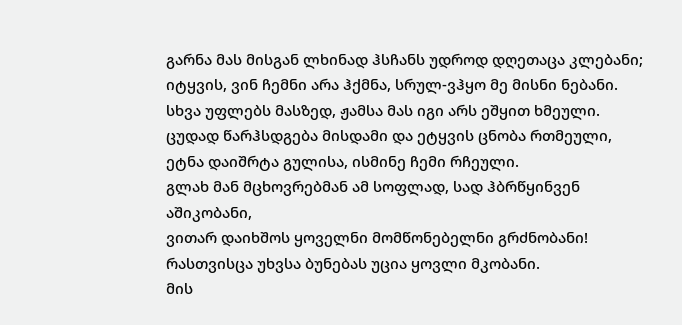გარნა მას მისგან ლხინად ჰსჩანს უდროდ დღეთაცა კლებანი;
იტყვის, ვინ ჩემნი არა ჰქმნა, სრულ-ვჰყო მე მისნი ნებანი.
სხვა უფლებს მასზედ, ჟამსა მას იგი არს ეშყით ხმეული.
ცუდად წარჰსდგება მისდამი და ეტყვის ცნობა რთმეული,
ეტნა დაიშრტა გულისა, ისმინე ჩემი რჩეული.
გლახ მან მცხოვრებმან ამ სოფლად, სად ჰბრწყინვენ აშიკობანი,
ვითარ დაიხშოს ყოველნი მომწონებელნი გრძნობანი!
რასთვისცა უხვსა ბუნებას უცია ყოვლი მკობანი.
მის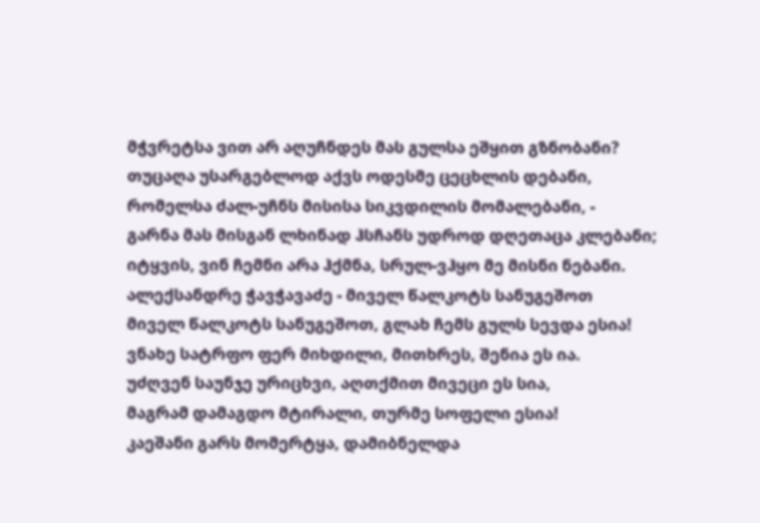მჭვრეტსა ვით არ აღუჩნდეს მას გულსა ეშყით გზნობანი?
თუცაღა უსარგებლოდ აქვს ოდესმე ცეცხლის დებანი,
რომელსა ძალ-უჩნს მისისა სიკვდილის მომალებანი, -
გარნა მას მისგან ლხინად ჰსჩანს უდროდ დღეთაცა კლებანი;
იტყვის, ვინ ჩემნი არა ჰქმნა, სრულ-ვჰყო მე მისნი ნებანი.
ალექსანდრე ჭავჭავაძე - მიველ წალკოტს სანუგეშოთ
მიველ წალკოტს სანუგეშოთ, გლახ ჩემს გულს სევდა ესია!
ვნახე სატრფო ფერ მიხდილი, მითხრეს, შენია ეს ია.
უძღვენ საუნჯე ურიცხვი, აღთქმით მივეცი ეს სია,
მაგრამ დამაგდო მტირალი, თურმე სოფელი ესია!
კაეშანი გარს მომერტყა, დამიბნელდა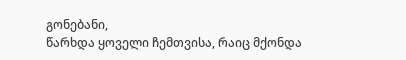გონებანი,
წარხდა ყოველი ჩემთვისა, რაიც მქონდა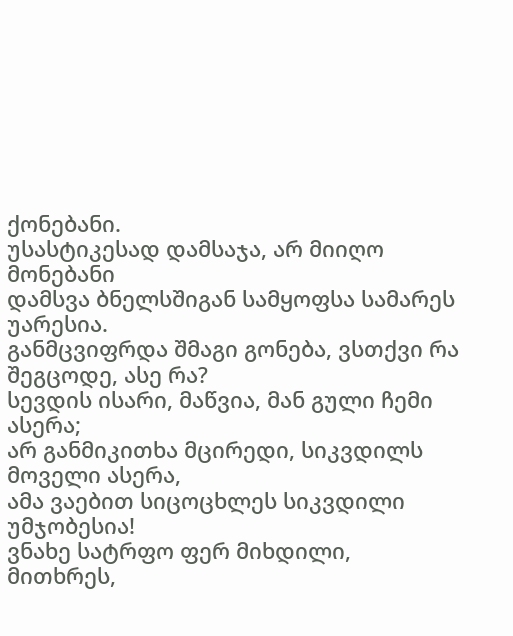ქონებანი.
უსასტიკესად დამსაჯა, არ მიიღო მონებანი
დამსვა ბნელსშიგან სამყოფსა სამარეს უარესია.
განმცვიფრდა შმაგი გონება, ვსთქვი რა შეგცოდე, ასე რა?
სევდის ისარი, მაწვია, მან გული ჩემი ასერა;
არ განმიკითხა მცირედი, სიკვდილს მოველი ასერა,
ამა ვაებით სიცოცხლეს სიკვდილი უმჯობესია!
ვნახე სატრფო ფერ მიხდილი, მითხრეს,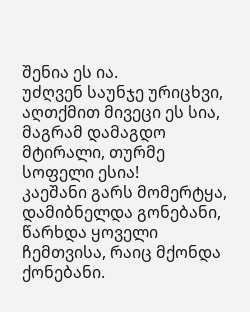შენია ეს ია.
უძღვენ საუნჯე ურიცხვი, აღთქმით მივეცი ეს სია,
მაგრამ დამაგდო მტირალი, თურმე სოფელი ესია!
კაეშანი გარს მომერტყა, დამიბნელდა გონებანი,
წარხდა ყოველი ჩემთვისა, რაიც მქონდა ქონებანი.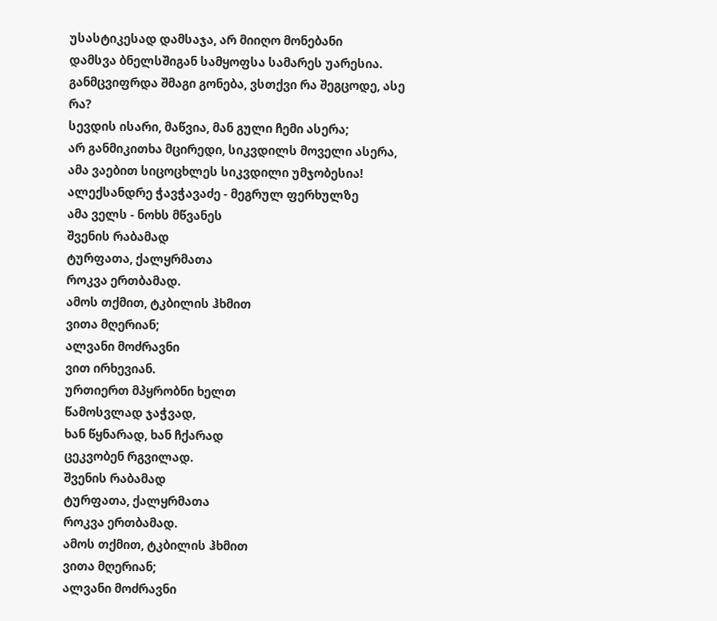უსასტიკესად დამსაჯა, არ მიიღო მონებანი
დამსვა ბნელსშიგან სამყოფსა სამარეს უარესია.
განმცვიფრდა შმაგი გონება, ვსთქვი რა შეგცოდე, ასე რა?
სევდის ისარი, მაწვია, მან გული ჩემი ასერა;
არ განმიკითხა მცირედი, სიკვდილს მოველი ასერა,
ამა ვაებით სიცოცხლეს სიკვდილი უმჯობესია!
ალექსანდრე ჭავჭავაძე - მეგრულ ფერხულზე
ამა ველს - ნოხს მწვანეს
შვენის რაბამად
ტურფათა, ქალყრმათა
როკვა ერთბამად.
ამოს თქმით, ტკბილის ჰხმით
ვითა მღერიან;
ალვანი მოძრავნი
ვით ირხევიან.
ურთიერთ მპყრობნი ხელთ
წამოსვლად ჯაჭვად,
ხან წყნარად, ხან ჩქარად
ცეკვობენ რგვილად.
შვენის რაბამად
ტურფათა, ქალყრმათა
როკვა ერთბამად.
ამოს თქმით, ტკბილის ჰხმით
ვითა მღერიან;
ალვანი მოძრავნი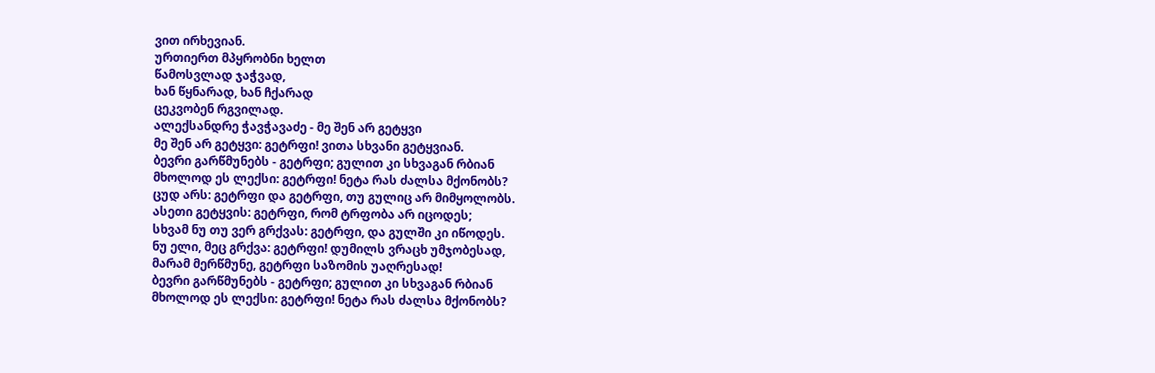ვით ირხევიან.
ურთიერთ მპყრობნი ხელთ
წამოსვლად ჯაჭვად,
ხან წყნარად, ხან ჩქარად
ცეკვობენ რგვილად.
ალექსანდრე ჭავჭავაძე - მე შენ არ გეტყვი
მე შენ არ გეტყვი: გეტრფი! ვითა სხვანი გეტყვიან.
ბევრი გარწმუნებს - გეტრფი; გულით კი სხვაგან რბიან
მხოლოდ ეს ლექსი: გეტრფი! ნეტა რას ძალსა მქონობს?
ცუდ არს: გეტრფი და გეტრფი, თუ გულიც არ მიმყოლობს.
ასეთი გეტყვის: გეტრფი, რომ ტრფობა არ იცოდეს;
სხვამ ნუ თუ ვერ გრქვას: გეტრფი, და გულში კი იწოდეს.
ნუ ელი, მეც გრქვა: გეტრფი! დუმილს ვრაცხ უმჯობესად,
მარამ მერწმუნე, გეტრფი საზომის უაღრესად!
ბევრი გარწმუნებს - გეტრფი; გულით კი სხვაგან რბიან
მხოლოდ ეს ლექსი: გეტრფი! ნეტა რას ძალსა მქონობს?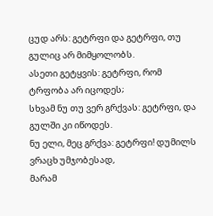ცუდ არს: გეტრფი და გეტრფი, თუ გულიც არ მიმყოლობს.
ასეთი გეტყვის: გეტრფი, რომ ტრფობა არ იცოდეს;
სხვამ ნუ თუ ვერ გრქვას: გეტრფი, და გულში კი იწოდეს.
ნუ ელი, მეც გრქვა: გეტრფი! დუმილს ვრაცხ უმჯობესად,
მარამ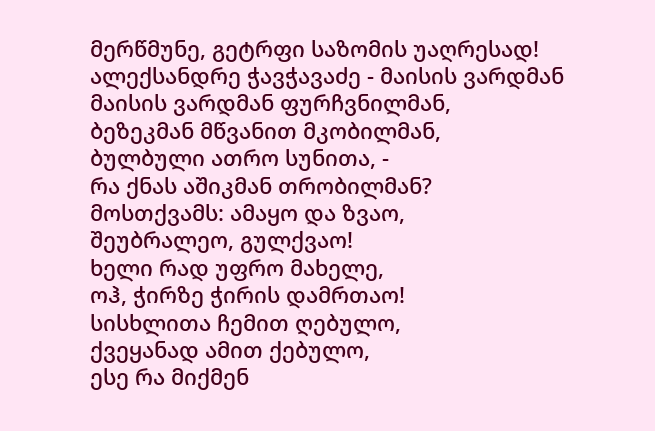მერწმუნე, გეტრფი საზომის უაღრესად!
ალექსანდრე ჭავჭავაძე - მაისის ვარდმან
მაისის ვარდმან ფურჩვნილმან,
ბეზეკმან მწვანით მკობილმან,
ბულბული ათრო სუნითა, -
რა ქნას აშიკმან თრობილმან?
მოსთქვამს: ამაყო და ზვაო,
შეუბრალეო, გულქვაო!
ხელი რად უფრო მახელე,
ოჰ, ჭირზე ჭირის დამრთაო!
სისხლითა ჩემით ღებულო,
ქვეყანად ამით ქებულო,
ესე რა მიქმენ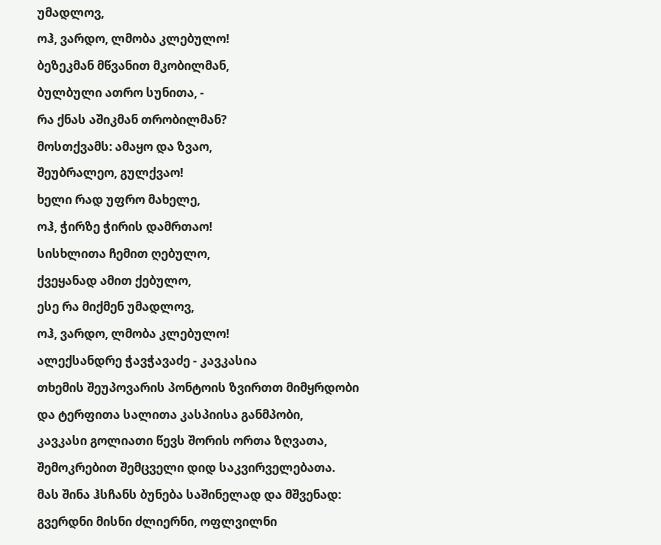უმადლოვ,
ოჰ, ვარდო, ლმობა კლებულო!
ბეზეკმან მწვანით მკობილმან,
ბულბული ათრო სუნითა, -
რა ქნას აშიკმან თრობილმან?
მოსთქვამს: ამაყო და ზვაო,
შეუბრალეო, გულქვაო!
ხელი რად უფრო მახელე,
ოჰ, ჭირზე ჭირის დამრთაო!
სისხლითა ჩემით ღებულო,
ქვეყანად ამით ქებულო,
ესე რა მიქმენ უმადლოვ,
ოჰ, ვარდო, ლმობა კლებულო!
ალექსანდრე ჭავჭავაძე - კავკასია
თხემის შეუპოვარის პონტოის ზვირთთ მიმყრდობი
და ტერფითა სალითა კასპიისა განმპობი,
კავკასი გოლიათი წევს შორის ორთა ზღვათა,
შემოკრებით შემცველი დიდ საკვირველებათა.
მას შინა ჰსჩანს ბუნება საშინელად და მშვენად:
გვერდნი მისნი ძლიერნი, ოფლვილნი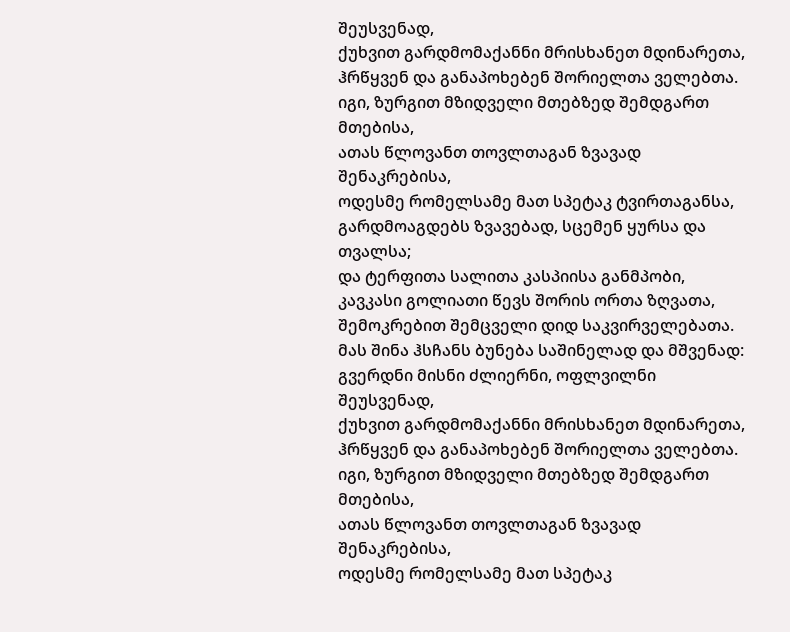შეუსვენად,
ქუხვით გარდმომაქანნი მრისხანეთ მდინარეთა,
ჰრწყვენ და განაპოხებენ შორიელთა ველებთა.
იგი, ზურგით მზიდველი მთებზედ შემდგართ მთებისა,
ათას წლოვანთ თოვლთაგან ზვავად შენაკრებისა,
ოდესმე რომელსამე მათ სპეტაკ ტვირთაგანსა,
გარდმოაგდებს ზვავებად, სცემენ ყურსა და თვალსა;
და ტერფითა სალითა კასპიისა განმპობი,
კავკასი გოლიათი წევს შორის ორთა ზღვათა,
შემოკრებით შემცველი დიდ საკვირველებათა.
მას შინა ჰსჩანს ბუნება საშინელად და მშვენად:
გვერდნი მისნი ძლიერნი, ოფლვილნი შეუსვენად,
ქუხვით გარდმომაქანნი მრისხანეთ მდინარეთა,
ჰრწყვენ და განაპოხებენ შორიელთა ველებთა.
იგი, ზურგით მზიდველი მთებზედ შემდგართ მთებისა,
ათას წლოვანთ თოვლთაგან ზვავად შენაკრებისა,
ოდესმე რომელსამე მათ სპეტაკ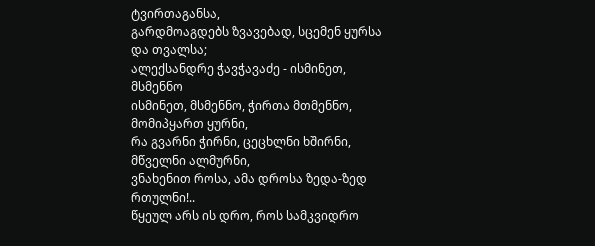ტვირთაგანსა,
გარდმოაგდებს ზვავებად, სცემენ ყურსა და თვალსა;
ალექსანდრე ჭავჭავაძე - ისმინეთ, მსმენნო
ისმინეთ, მსმენნო, ჭირთა მთმენნო, მომიპყართ ყურნი,
რა გვარნი ჭირნი, ცეცხლნი ხშირნი, მწველნი ალმურნი,
ვნახენით როსა, ამა დროსა ზედა-ზედ რთულნი!..
წყეულ არს ის დრო, როს სამკვიდრო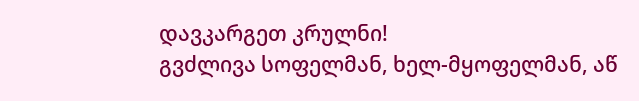დავკარგეთ კრულნი!
გვძლივა სოფელმან, ხელ-მყოფელმან, აწ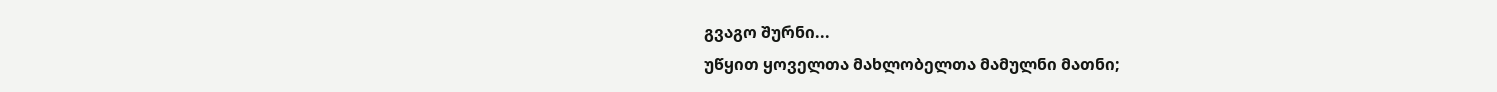გვაგო შურნი...
უწყით ყოველთა მახლობელთა მამულნი მათნი;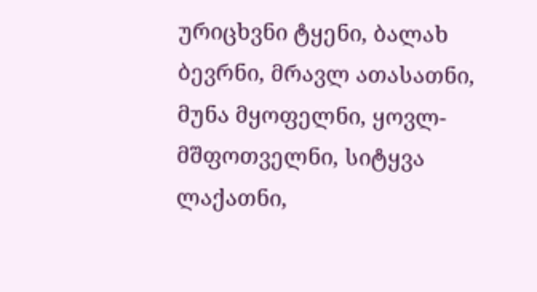ურიცხვნი ტყენი, ბალახ ბევრნი, მრავლ ათასათნი,
მუნა მყოფელნი, ყოვლ-მშფოთველნი, სიტყვა ლაქათნი,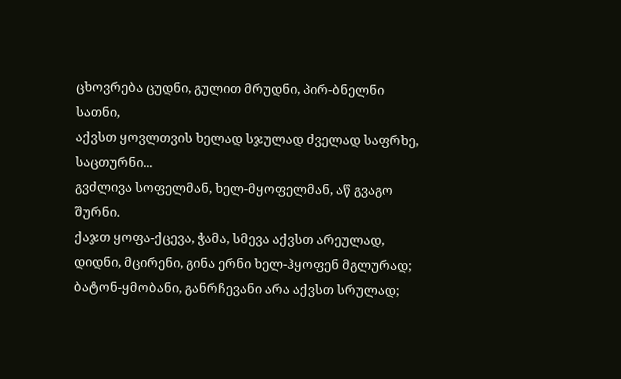ცხოვრება ცუდნი, გულით მრუდნი, პირ-ბნელნი სათნი,
აქვსთ ყოვლთვის ხელად სჯულად ძველად საფრხე, საცთურნი...
გვძლივა სოფელმან, ხელ-მყოფელმან, აწ გვაგო შურნი.
ქაჯთ ყოფა-ქცევა, ჭამა, სმევა აქვსთ არეულად,
დიდნი, მცირენი, გინა ერნი ხელ-ჰყოფენ მგლურად;
ბატონ-ყმობანი, განრჩევანი არა აქვსთ სრულად;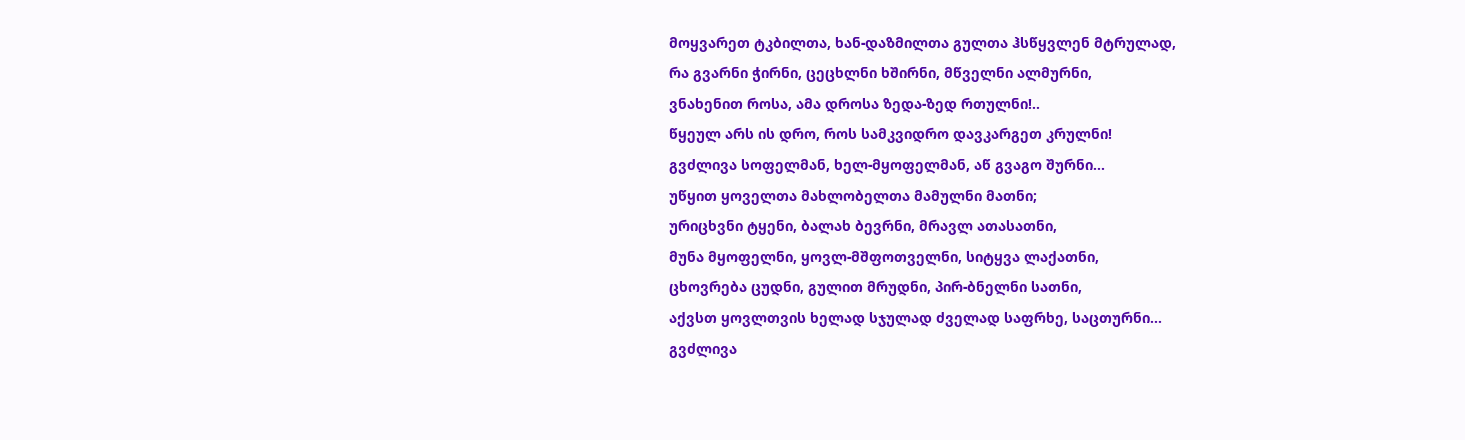მოყვარეთ ტკბილთა, ხან-დაზმილთა გულთა ჰსწყვლენ მტრულად,
რა გვარნი ჭირნი, ცეცხლნი ხშირნი, მწველნი ალმურნი,
ვნახენით როსა, ამა დროსა ზედა-ზედ რთულნი!..
წყეულ არს ის დრო, როს სამკვიდრო დავკარგეთ კრულნი!
გვძლივა სოფელმან, ხელ-მყოფელმან, აწ გვაგო შურნი...
უწყით ყოველთა მახლობელთა მამულნი მათნი;
ურიცხვნი ტყენი, ბალახ ბევრნი, მრავლ ათასათნი,
მუნა მყოფელნი, ყოვლ-მშფოთველნი, სიტყვა ლაქათნი,
ცხოვრება ცუდნი, გულით მრუდნი, პირ-ბნელნი სათნი,
აქვსთ ყოვლთვის ხელად სჯულად ძველად საფრხე, საცთურნი...
გვძლივა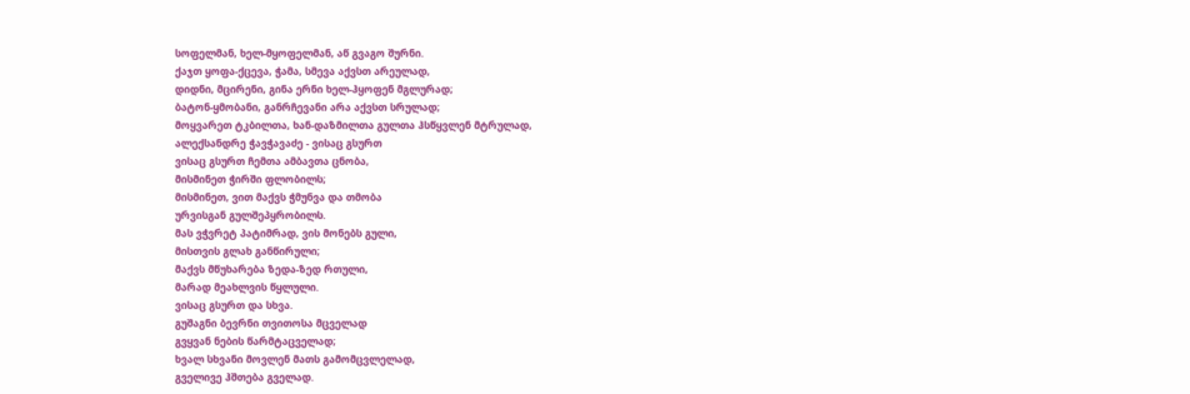სოფელმან, ხელ-მყოფელმან, აწ გვაგო შურნი.
ქაჯთ ყოფა-ქცევა, ჭამა, სმევა აქვსთ არეულად,
დიდნი, მცირენი, გინა ერნი ხელ-ჰყოფენ მგლურად;
ბატონ-ყმობანი, განრჩევანი არა აქვსთ სრულად;
მოყვარეთ ტკბილთა, ხან-დაზმილთა გულთა ჰსწყვლენ მტრულად,
ალექსანდრე ჭავჭავაძე - ვისაც გსურთ
ვისაც გსურთ ჩემთა ამბავთა ცნობა,
მისმინეთ ჭირში ფლობილს;
მისმინეთ, ვით მაქვს ჭმუნვა და თმობა
ურვისგან გულშეპყრობილს.
მას ვჭვრეტ პატიმრად, ვის მონებს გული,
მისთვის გლახ განწირული;
მაქვს მწუხარება ზედა-ზედ რთული,
მარად მეახლვის წყლული.
ვისაც გსურთ და სხვა.
გუშაგნი ბევრნი თვითოსა მცველად
გვყვან ნების წარმტაცველად;
ხვალ სხვანი მოვლენ მათს გამომცვლელად,
გველივე ჰშთება გველად.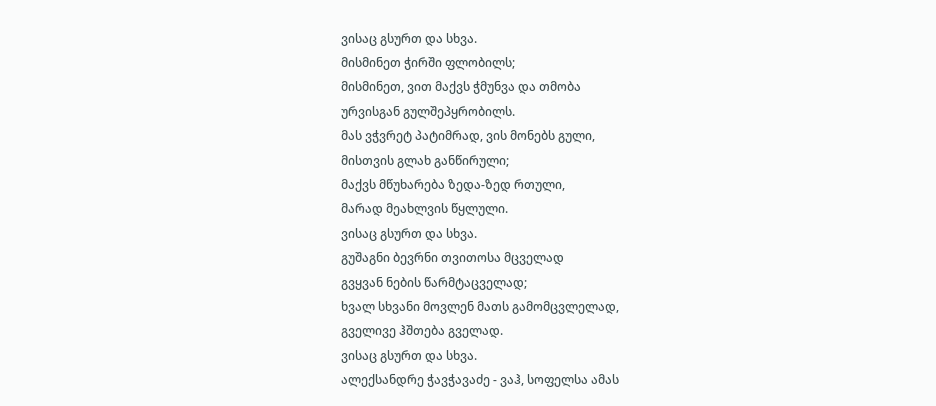ვისაც გსურთ და სხვა.
მისმინეთ ჭირში ფლობილს;
მისმინეთ, ვით მაქვს ჭმუნვა და თმობა
ურვისგან გულშეპყრობილს.
მას ვჭვრეტ პატიმრად, ვის მონებს გული,
მისთვის გლახ განწირული;
მაქვს მწუხარება ზედა-ზედ რთული,
მარად მეახლვის წყლული.
ვისაც გსურთ და სხვა.
გუშაგნი ბევრნი თვითოსა მცველად
გვყვან ნების წარმტაცველად;
ხვალ სხვანი მოვლენ მათს გამომცვლელად,
გველივე ჰშთება გველად.
ვისაც გსურთ და სხვა.
ალექსანდრე ჭავჭავაძე - ვაჰ, სოფელსა ამას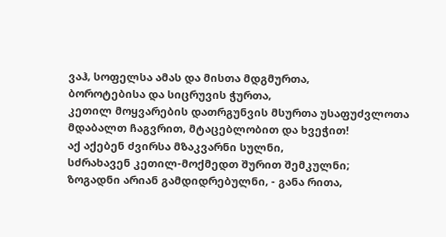ვაჰ, სოფელსა ამას და მისთა მდგმურთა,
ბოროტებისა და სიცრუვის ჭურთა,
კეთილ მოყვარების დათრგუნვის მსურთა უსაფუძვლოთა
მდაბალთ ჩაგვრით, მტაცებლობით და ხვეჭით!
აქ აქებენ ძვირსა მზაკვარნი სულნი,
სძრახავენ კეთილ-მოქმედთ შურით შემკულნი;
ზოგადნი არიან გამდიდრებულნი, - განა რითა,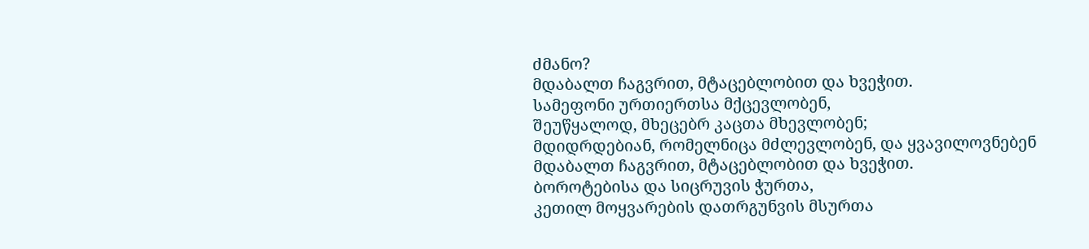ძმანო?
მდაბალთ ჩაგვრით, მტაცებლობით და ხვეჭით.
სამეფონი ურთიერთსა მქცევლობენ,
შეუწყალოდ, მხეცებრ კაცთა მხევლობენ;
მდიდრდებიან, რომელნიცა მძლევლობენ, და ყვავილოვნებენ
მდაბალთ ჩაგვრით, მტაცებლობით და ხვეჭით.
ბოროტებისა და სიცრუვის ჭურთა,
კეთილ მოყვარების დათრგუნვის მსურთა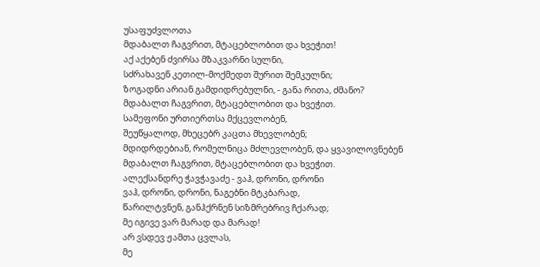უსაფუძვლოთა
მდაბალთ ჩაგვრით, მტაცებლობით და ხვეჭით!
აქ აქებენ ძვირსა მზაკვარნი სულნი,
სძრახავენ კეთილ-მოქმედთ შურით შემკულნი;
ზოგადნი არიან გამდიდრებულნი, - განა რითა, ძმანო?
მდაბალთ ჩაგვრით, მტაცებლობით და ხვეჭით.
სამეფონი ურთიერთსა მქცევლობენ,
შეუწყალოდ, მხეცებრ კაცთა მხევლობენ;
მდიდრდებიან, რომელნიცა მძლევლობენ, და ყვავილოვნებენ
მდაბალთ ჩაგვრით, მტაცებლობით და ხვეჭით.
ალექსანდრე ჭავჭავაძე - ვაჰ, დრონი, დრონი
ვაჰ, დრონი, დრონი, ნაგებნი მტკბარად,
წარილტვნენ, განჰქრნენ სიზმრებრივ ჩქარად;
მე იგივე ვარ მარად და მარად!
არ ვსდევ ჟამთა ცვლას,
მე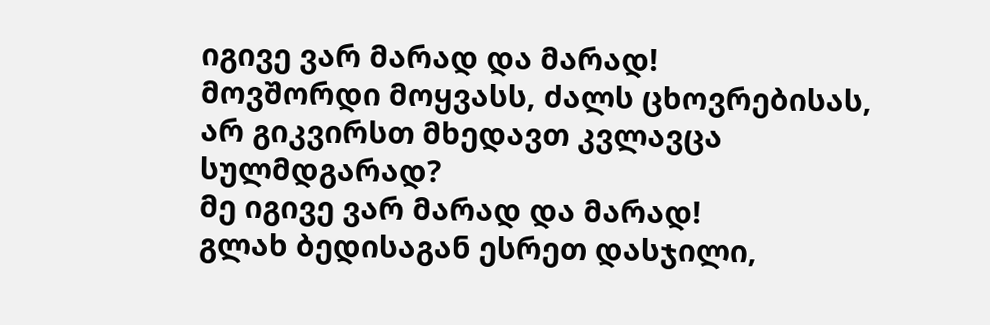იგივე ვარ მარად და მარად!
მოვშორდი მოყვასს, ძალს ცხოვრებისას,
არ გიკვირსთ მხედავთ კვლავცა სულმდგარად?
მე იგივე ვარ მარად და მარად!
გლახ ბედისაგან ესრეთ დასჯილი,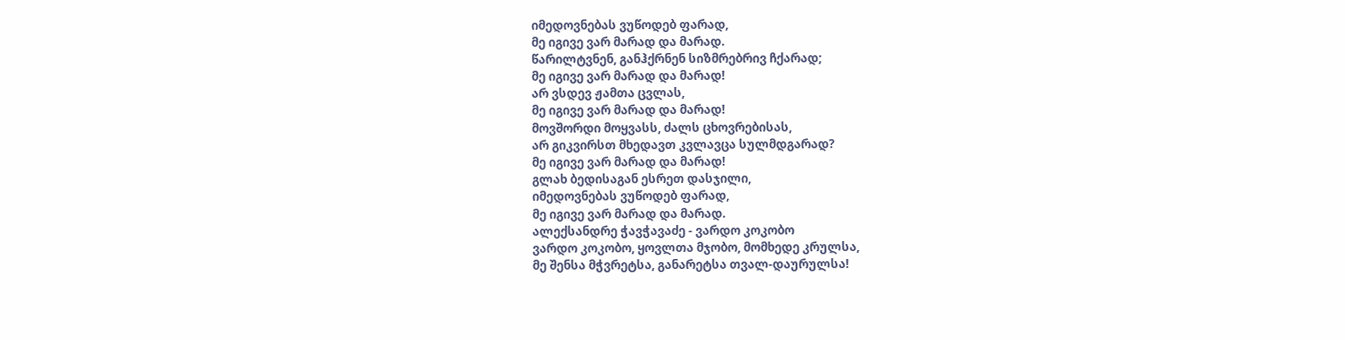იმედოვნებას ვუწოდებ ფარად,
მე იგივე ვარ მარად და მარად.
წარილტვნენ, განჰქრნენ სიზმრებრივ ჩქარად;
მე იგივე ვარ მარად და მარად!
არ ვსდევ ჟამთა ცვლას,
მე იგივე ვარ მარად და მარად!
მოვშორდი მოყვასს, ძალს ცხოვრებისას,
არ გიკვირსთ მხედავთ კვლავცა სულმდგარად?
მე იგივე ვარ მარად და მარად!
გლახ ბედისაგან ესრეთ დასჯილი,
იმედოვნებას ვუწოდებ ფარად,
მე იგივე ვარ მარად და მარად.
ალექსანდრე ჭავჭავაძე - ვარდო კოკობო
ვარდო კოკობო, ყოვლთა მჯობო, მომხედე კრულსა,
მე შენსა მჭვრეტსა, განარეტსა თვალ-დაურულსა!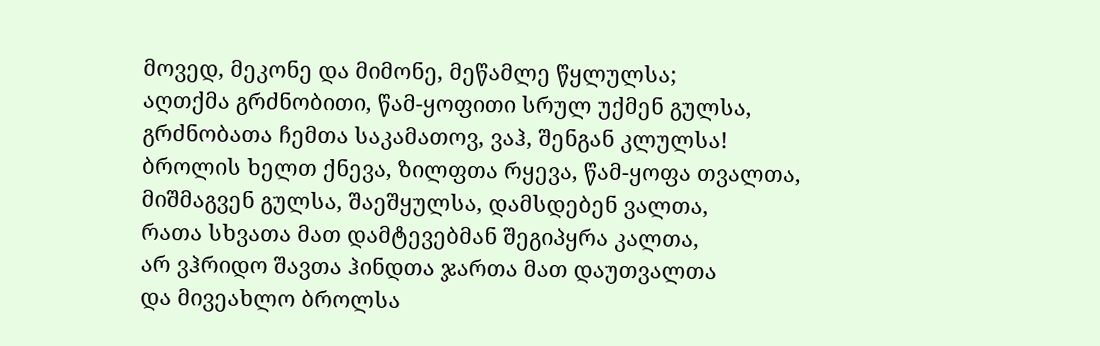მოვედ, მეკონე და მიმონე, მეწამლე წყლულსა;
აღთქმა გრძნობითი, წამ-ყოფითი სრულ უქმენ გულსა,
გრძნობათა ჩემთა საკამათოვ, ვაჰ, შენგან კლულსა!
ბროლის ხელთ ქნევა, ზილფთა რყევა, წამ-ყოფა თვალთა,
მიშმაგვენ გულსა, შაეშყულსა, დამსდებენ ვალთა,
რათა სხვათა მათ დამტევებმან შეგიპყრა კალთა,
არ ვჰრიდო შავთა ჰინდთა ჯართა მათ დაუთვალთა
და მივეახლო ბროლსა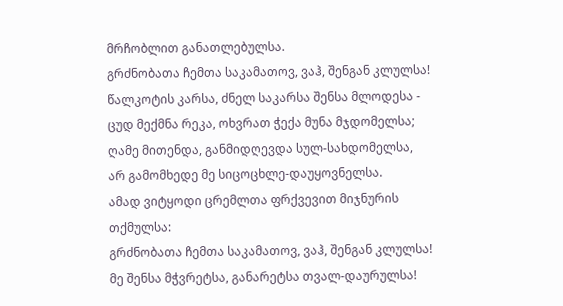მრჩობლით განათლებულსა.
გრძნობათა ჩემთა საკამათოვ, ვაჰ, შენგან კლულსა!
წალკოტის კარსა, ძნელ საკარსა შენსა მლოდესა -
ცუდ მექმნა რეკა, ოხვრათ ჭექა მუნა მჯდომელსა;
ღამე მითენდა, განმიდღევდა სულ-სახდომელსა,
არ გამომხედე მე სიცოცხლე-დაუყოვნელსა.
ამად ვიტყოდი ცრემლთა ფრქვევით მიჯნურის თქმულსა:
გრძნობათა ჩემთა საკამათოვ, ვაჰ, შენგან კლულსა!
მე შენსა მჭვრეტსა, განარეტსა თვალ-დაურულსა!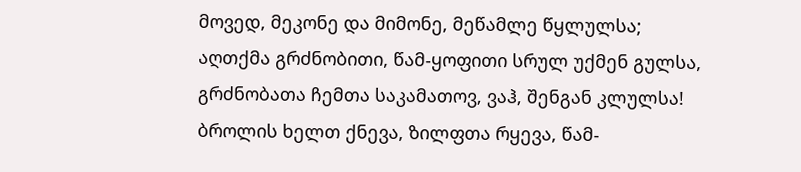მოვედ, მეკონე და მიმონე, მეწამლე წყლულსა;
აღთქმა გრძნობითი, წამ-ყოფითი სრულ უქმენ გულსა,
გრძნობათა ჩემთა საკამათოვ, ვაჰ, შენგან კლულსა!
ბროლის ხელთ ქნევა, ზილფთა რყევა, წამ-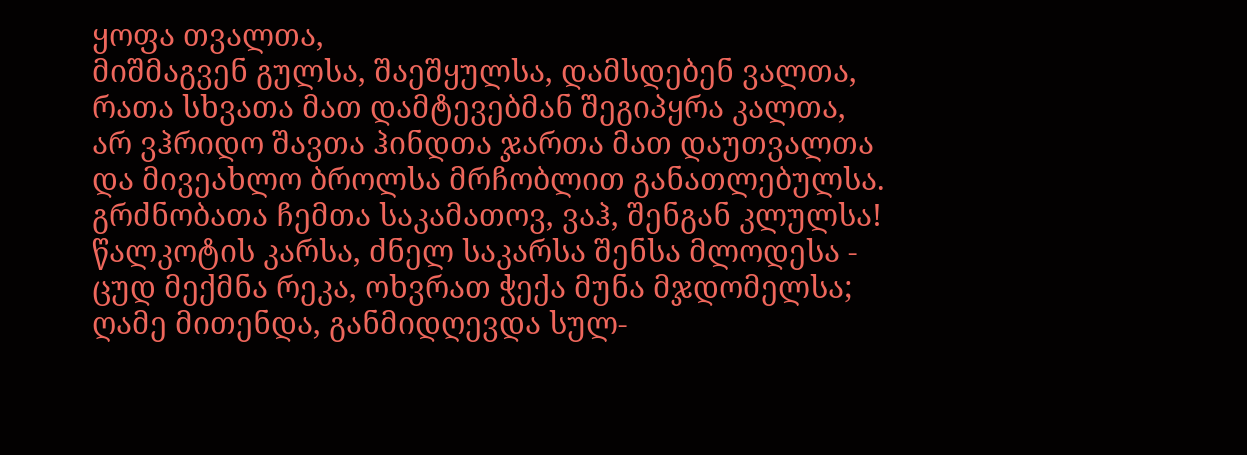ყოფა თვალთა,
მიშმაგვენ გულსა, შაეშყულსა, დამსდებენ ვალთა,
რათა სხვათა მათ დამტევებმან შეგიპყრა კალთა,
არ ვჰრიდო შავთა ჰინდთა ჯართა მათ დაუთვალთა
და მივეახლო ბროლსა მრჩობლით განათლებულსა.
გრძნობათა ჩემთა საკამათოვ, ვაჰ, შენგან კლულსა!
წალკოტის კარსა, ძნელ საკარსა შენსა მლოდესა -
ცუდ მექმნა რეკა, ოხვრათ ჭექა მუნა მჯდომელსა;
ღამე მითენდა, განმიდღევდა სულ-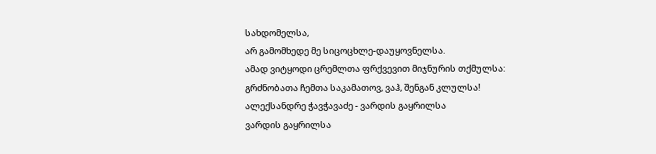სახდომელსა,
არ გამომხედე მე სიცოცხლე-დაუყოვნელსა.
ამად ვიტყოდი ცრემლთა ფრქვევით მიჯნურის თქმულსა:
გრძნობათა ჩემთა საკამათოვ, ვაჰ, შენგან კლულსა!
ალექსანდრე ჭავჭავაძე - ვარდის გაყრილსა
ვარდის გაყრილსა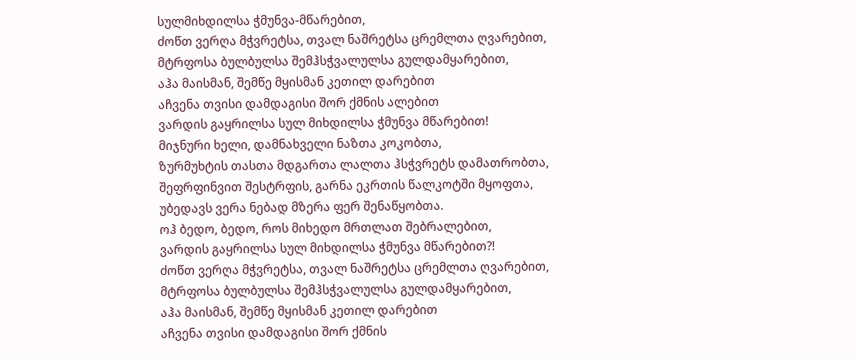სულმიხდილსა ჭმუნვა-მწარებით,
ძოწთ ვერღა მჭვრეტსა, თვალ ნაშრეტსა ცრემლთა ღვარებით,
მტრფოსა ბულბულსა შემჰსჭვალულსა გულდამყარებით,
აჰა მაისმან, შემწე მყისმან კეთილ დარებით
აჩვენა თვისი დამდაგისი შორ ქმნის ალებით
ვარდის გაყრილსა სულ მიხდილსა ჭმუნვა მწარებით!
მიჯნური ხელი, დამნახველი ნაზთა კოკობთა,
ზურმუხტის თასთა მდგართა ლალთა ჰსჭვრეტს დამათრობთა,
შეფრფინვით შესტრფის, გარნა ეკრთის წალკოტში მყოფთა,
უბედავს ვერა ნებად მზერა ფერ შენაწყობთა.
ოჰ ბედო, ბედო, როს მიხედო მრთლათ შებრალებით,
ვარდის გაყრილსა სულ მიხდილსა ჭმუნვა მწარებით?!
ძოწთ ვერღა მჭვრეტსა, თვალ ნაშრეტსა ცრემლთა ღვარებით,
მტრფოსა ბულბულსა შემჰსჭვალულსა გულდამყარებით,
აჰა მაისმან, შემწე მყისმან კეთილ დარებით
აჩვენა თვისი დამდაგისი შორ ქმნის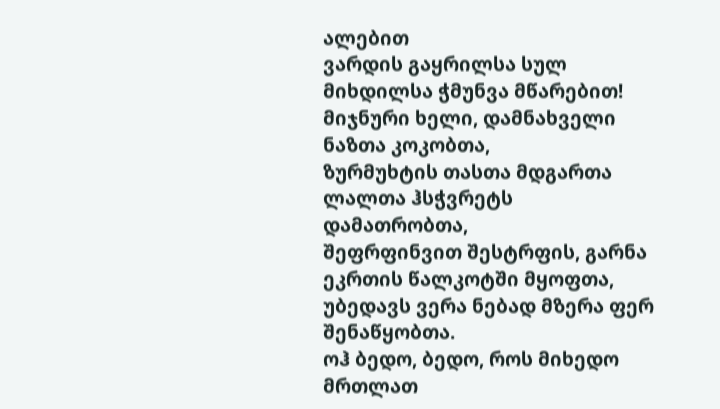ალებით
ვარდის გაყრილსა სულ მიხდილსა ჭმუნვა მწარებით!
მიჯნური ხელი, დამნახველი ნაზთა კოკობთა,
ზურმუხტის თასთა მდგართა ლალთა ჰსჭვრეტს დამათრობთა,
შეფრფინვით შესტრფის, გარნა ეკრთის წალკოტში მყოფთა,
უბედავს ვერა ნებად მზერა ფერ შენაწყობთა.
ოჰ ბედო, ბედო, როს მიხედო მრთლათ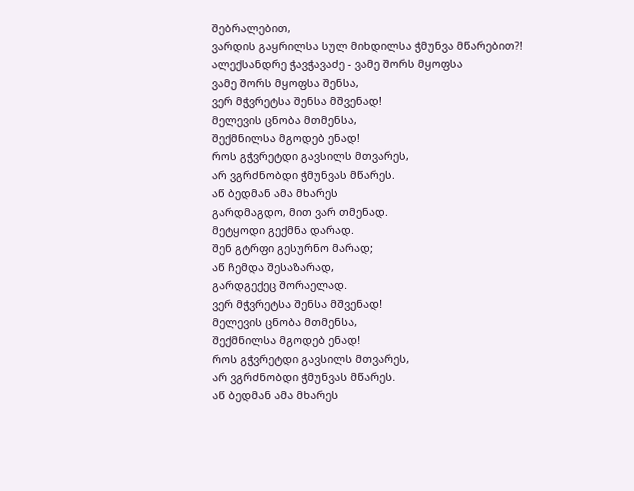შებრალებით,
ვარდის გაყრილსა სულ მიხდილსა ჭმუნვა მწარებით?!
ალექსანდრე ჭავჭავაძე - ვამე შორს მყოფსა
ვამე შორს მყოფსა შენსა,
ვერ მჭვრეტსა შენსა მშვენად!
მელევის ცნობა მთმენსა,
შექმნილსა მგოდებ ენად!
როს გჭვრეტდი გავსილს მთვარეს,
არ ვგრძნობდი ჭმუნვას მწარეს.
აწ ბედმან ამა მხარეს
გარდმაგდო, მით ვარ თმენად.
მეტყოდი გექმნა დარად.
შენ გტრფი გესურნო მარად;
აწ ჩემდა შესაზარად,
გარდგექეც შორაელად.
ვერ მჭვრეტსა შენსა მშვენად!
მელევის ცნობა მთმენსა,
შექმნილსა მგოდებ ენად!
როს გჭვრეტდი გავსილს მთვარეს,
არ ვგრძნობდი ჭმუნვას მწარეს.
აწ ბედმან ამა მხარეს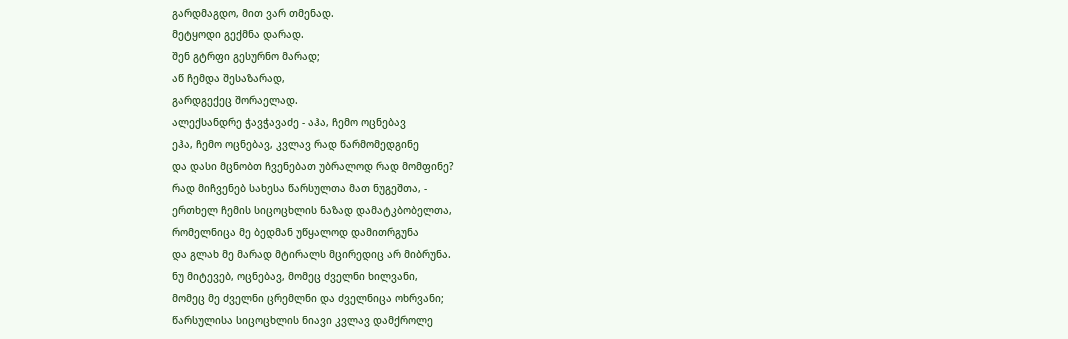გარდმაგდო, მით ვარ თმენად.
მეტყოდი გექმნა დარად.
შენ გტრფი გესურნო მარად;
აწ ჩემდა შესაზარად,
გარდგექეც შორაელად.
ალექსანდრე ჭავჭავაძე - აჰა, ჩემო ოცნებავ
ეჰა, ჩემო ოცნებავ, კვლავ რად წარმომედგინე
და დასი მცნობთ ჩვენებათ უბრალოდ რად მომფინე?
რად მიჩვენებ სახესა წარსულთა მათ ნუგეშთა, -
ერთხელ ჩემის სიცოცხლის ნაზად დამატკბობელთა,
რომელნიცა მე ბედმან უწყალოდ დამითრგუნა
და გლახ მე მარად მტირალს მცირედიც არ მიბრუნა.
ნუ მიტევებ, ოცნებავ, მომეც ძველნი ხილვანი,
მომეც მე ძველნი ცრემლნი და ძველნიცა ოხრვანი;
წარსულისა სიცოცხლის ნიავი კვლავ დამქროლე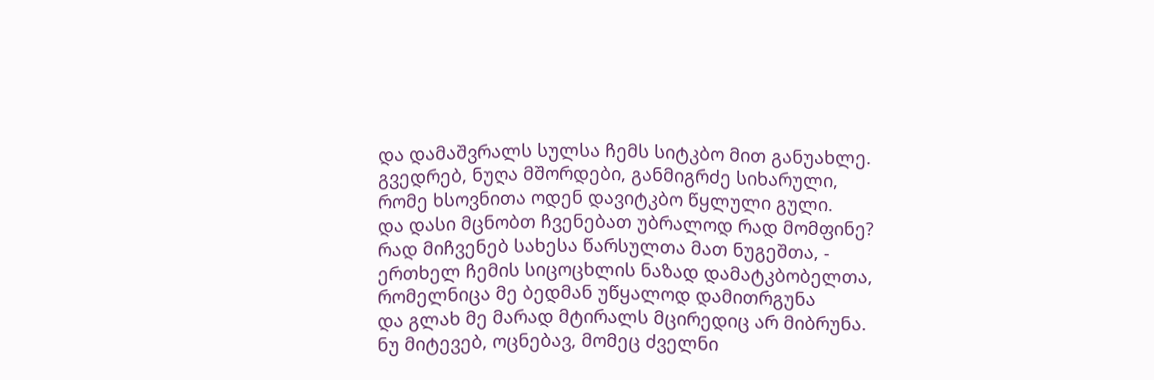და დამაშვრალს სულსა ჩემს სიტკბო მით განუახლე.
გვედრებ, ნუღა მშორდები, განმიგრძე სიხარული,
რომე ხსოვნითა ოდენ დავიტკბო წყლული გული.
და დასი მცნობთ ჩვენებათ უბრალოდ რად მომფინე?
რად მიჩვენებ სახესა წარსულთა მათ ნუგეშთა, -
ერთხელ ჩემის სიცოცხლის ნაზად დამატკბობელთა,
რომელნიცა მე ბედმან უწყალოდ დამითრგუნა
და გლახ მე მარად მტირალს მცირედიც არ მიბრუნა.
ნუ მიტევებ, ოცნებავ, მომეც ძველნი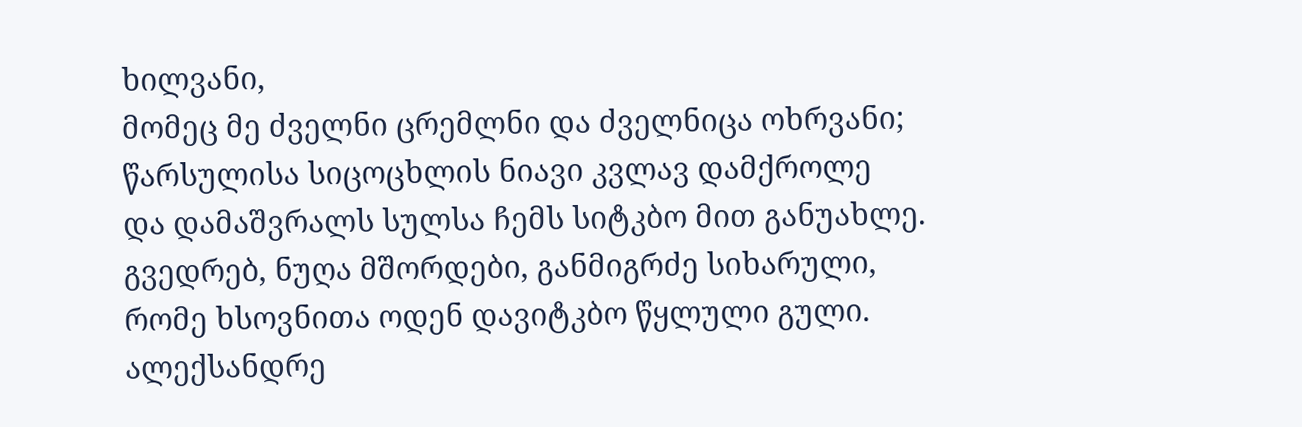ხილვანი,
მომეც მე ძველნი ცრემლნი და ძველნიცა ოხრვანი;
წარსულისა სიცოცხლის ნიავი კვლავ დამქროლე
და დამაშვრალს სულსა ჩემს სიტკბო მით განუახლე.
გვედრებ, ნუღა მშორდები, განმიგრძე სიხარული,
რომე ხსოვნითა ოდენ დავიტკბო წყლული გული.
ალექსანდრე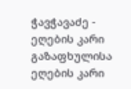ჭავჭავაძე - ეღების კარი გაზაფხულისა
ეღების კარი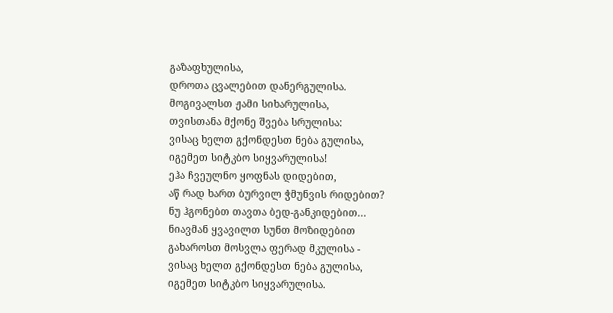გაზაფხულისა,
დროთა ცვალებით დანერგულისა.
მოგივალსთ ჟამი სიხარულისა,
თვისთანა მქონე შვება სრულისა:
ვისაც ხელთ გქონდესთ ნება გულისა,
იგემეთ სიტკბო სიყვარულისა!
ეჰა ჩვეულნო ყოფნას დიდებით,
აწ რად ხართ ბურვილ ჭმუნვის რიდებით?
ნუ ჰგონებთ თავთა ბედ-განკიდებით...
ნიავმან ყვავილთ სუნთ მოზიდებით
გახაროსთ მოსვლა ფერად მკულისა -
ვისაც ხელთ გქონდესთ ნება გულისა,
იგემეთ სიტკბო სიყვარულისა.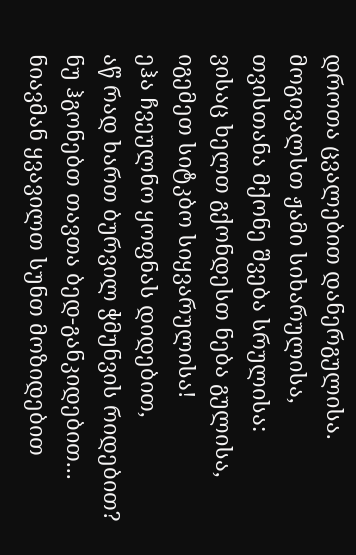დროთა ცვალებით დანერგულისა.
მოგივალსთ ჟამი სიხარულისა,
თვისთანა მქონე შვება სრულისა:
ვისაც ხელთ გქონდესთ ნება გულისა,
იგემეთ სიტკბო სიყვარულისა!
ეჰა ჩვეულნო ყოფნას დიდებით,
აწ რად ხართ ბურვილ ჭმუნვის რიდებით?
ნუ ჰგონებთ თავთა ბედ-განკიდებით...
ნიავმან ყვავილთ სუნთ მოზიდებით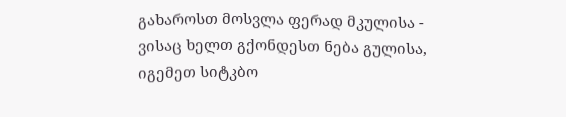გახაროსთ მოსვლა ფერად მკულისა -
ვისაც ხელთ გქონდესთ ნება გულისა,
იგემეთ სიტკბო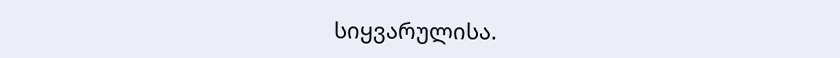სიყვარულისა.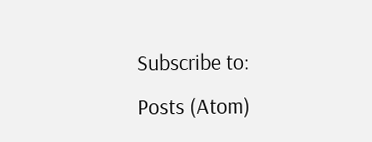Subscribe to:
Posts (Atom)